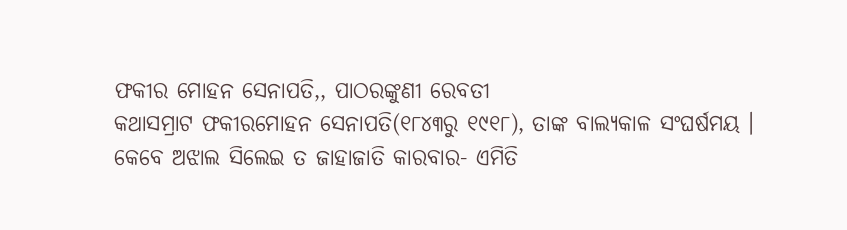ଫକୀର ମୋହନ ସେନାପତି,, ପାଠରଙ୍କୁଣୀ ରେବତୀ
କଥାସମ୍ରାଟ ଫକୀରମୋହନ ସେନାପତି(୧୮୪୩ରୁ ୧୯୧୮), ତାଙ୍କ ବାଲ୍ୟକାଳ ସଂଘର୍ଷମୟ । କେବେ ଅଝାଲ ସିଲେଇ ତ ଜାହାଜାତି କାରବାର- ଏମିତି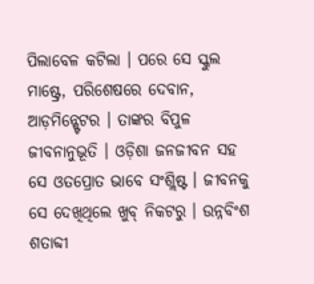ପିଲାବେଳ କଟିଲା । ପରେ ସେ ସ୍କୁଲ ମାଷ୍ଟ୍ରେ, ପରିଶେଷରେ ଦେବାନ, ଆଡ଼ମିନ୍ଷ୍ଟେଟର । ତାଙ୍କର ବିପୁଳ ଜୀବନାନୁଭୂତି । ଓଡ଼ିଶା ଜନଜୀବନ ସହ ସେ ଓତପ୍ରୋତ ଭାବେ ସଂଶ୍ଲିଷ୍ଟ । ଜୀବନକୁ ସେ ଦେଖିଥିଲେ ଖୁବ୍ ନିକଟରୁ । ଉନ୍ନବିଂଶ ଶତାବ୍ଦୀ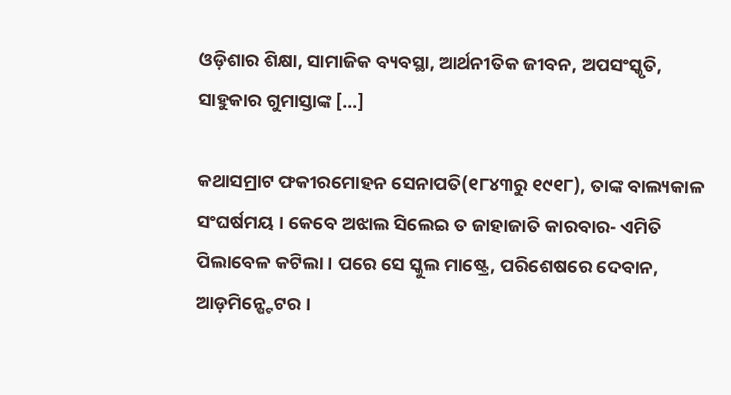ଓଡ଼ିଶାର ଶିକ୍ଷା, ସାମାଜିକ ବ୍ୟବସ୍ଥା, ଆର୍ଥନୀତିକ ଜୀବନ, ଅପସଂସ୍କୃତି, ସାହୁକାର ଗୁମାସ୍ତାଙ୍କ […]

କଥାସମ୍ରାଟ ଫକୀରମୋହନ ସେନାପତି(୧୮୪୩ରୁ ୧୯୧୮), ତାଙ୍କ ବାଲ୍ୟକାଳ ସଂଘର୍ଷମୟ । କେବେ ଅଝାଲ ସିଲେଇ ତ ଜାହାଜାତି କାରବାର- ଏମିତି ପିଲାବେଳ କଟିଲା । ପରେ ସେ ସ୍କୁଲ ମାଷ୍ଟ୍ରେ, ପରିଶେଷରେ ଦେବାନ, ଆଡ଼ମିନ୍ଷ୍ଟେଟର ।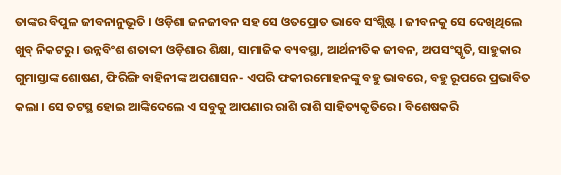ତାଙ୍କର ବିପୁଳ ଜୀବନାନୁଭୂତି । ଓଡ଼ିଶା ଜନଜୀବନ ସହ ସେ ଓତପ୍ରୋତ ଭାବେ ସଂଶ୍ଲିଷ୍ଟ । ଜୀବନକୁ ସେ ଦେଖିଥିଲେ ଖୁବ୍ ନିକଟରୁ । ଉନ୍ନବିଂଶ ଶତାବ୍ଦୀ ଓଡ଼ିଶାର ଶିକ୍ଷା, ସାମାଜିକ ବ୍ୟବସ୍ଥା, ଆର୍ଥନୀତିକ ଜୀବନ, ଅପସଂସ୍କୃତି, ସାହୁକାର ଗୁମାସ୍ତାଙ୍କ ଶୋଷଣ, ଫିରିଙ୍ଗି ବାହିନୀଙ୍କ ଅପଶାସନ- ଏପରି ଫକୀରମୋହନଙ୍କୁ ବହୁ ଭାବରେ, ବହୁ ରୂପରେ ପ୍ରଭାବିତ କଲା । ସେ ତଟସ୍ଥ ହୋଇ ଆଙ୍କିଦେଲେ ଏ ସବୁକୁ ଆପଣାର ରାଶି ରାଶି ସାହିତ୍ୟକୃତିରେ । ବିଶେଷକରି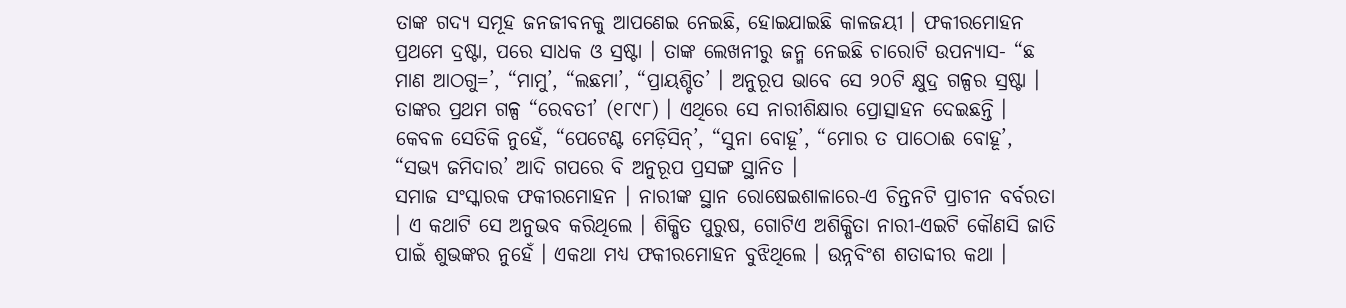ତାଙ୍କ ଗଦ୍ୟ ସମୂହ ଜନଜୀବନକୁ ଆପଣେଇ ନେଇଛି, ହୋଇଯାଇଛି କାଳଜୟୀ । ଫକୀରମୋହନ ପ୍ରଥମେ ଦ୍ରଷ୍ଟା, ପରେ ସାଧକ ଓ ସ୍ରଷ୍ଟା । ତାଙ୍କ ଲେଖନୀରୁ ଜନ୍ମ ନେଇଛି ଚାରୋଟି ଉପନ୍ୟାସ- “ଛ ମାଣ ଆଠଗୁ=’, “ମାମୁ’, “ଲଛମା’, “ପ୍ରାୟଶ୍ଚିତ’ । ଅନୁରୂପ ଭାବେ ସେ ୨୦ଟି କ୍ଷୁଦ୍ର ଗଳ୍ପର ସ୍ରଷ୍ଟା । ତାଙ୍କର ପ୍ରଥମ ଗଳ୍ପ “ରେବତୀ’ (୧୮୯୮) । ଏଥିରେ ସେ ନାରୀଶିକ୍ଷାର ପ୍ରୋତ୍ସାହନ ଦେଇଛନ୍ତି । କେବଳ ସେତିକି ନୁହେଁ, “ପେଟେଣ୍ଟ ମେଡ଼ିସିନ୍’, “ସୁନା ବୋହୂ’, “ମୋର ତ ପାଠୋଈ ବୋହୂ’, “ସଭ୍ୟ ଜମିଦାର’ ଆଦି ଗପରେ ବି ଅନୁରୂପ ପ୍ରସଙ୍ଗ ସ୍ଥାନିତ ।
ସମାଜ ସଂସ୍କାରକ ଫକୀରମୋହନ । ନାରୀଙ୍କ ସ୍ଥାନ ରୋଷେଇଶାଳାରେ-ଏ ଚିନ୍ତନଟି ପ୍ରାଚୀନ ବର୍ବରତା । ଏ କଥାଟି ସେ ଅନୁଭବ କରିଥିଲେ । ଶିକ୍ଷିତ ପୁରୁଷ, ଗୋଟିଏ ଅଶିକ୍ଷିତା ନାରୀ-ଏଇଟି କୌଣସି ଜାତି ପାଇଁ ଶୁଭଙ୍କର ନୁହେଁ । ଏକଥା ମଧ୍ୟ ଫକୀରମୋହନ ବୁଝିଥିଲେ । ଉନ୍ନବିଂଶ ଶତାବ୍ଦୀର କଥା ।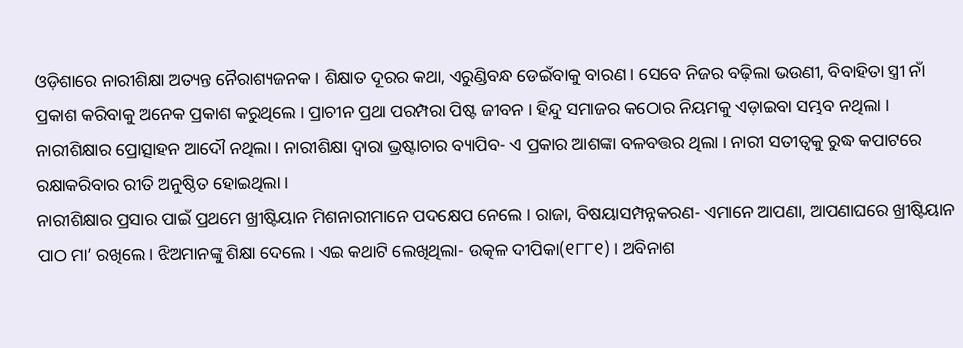ଓଡ଼ିଶାରେ ନାରୀଶିକ୍ଷା ଅତ୍ୟନ୍ତ ନୈରାଶ୍ୟଜନକ । ଶିକ୍ଷାତ ଦୂରର କଥା, ଏରୁଣ୍ଡିବନ୍ଧ ଡେଇଁବାକୁ ବାରଣ । ସେବେ ନିଜର ବଢ଼ିଲା ଭଉଣୀ, ବିବାହିତା ସ୍ତ୍ରୀ ନାଁ ପ୍ରକାଶ କରିବାକୁ ଅନେକ ପ୍ରକାଶ କରୁଥିଲେ । ପ୍ରାଚୀନ ପ୍ରଥା ପରମ୍ପରା ପିଷ୍ଟ ଜୀବନ । ହିନ୍ଦୁ ସମାଜର କଠୋର ନିୟମକୁ ଏଡ଼ାଇବା ସମ୍ଭବ ନଥିଲା । ନାରୀଶିକ୍ଷାର ପ୍ରୋତ୍ସାହନ ଆଦୌ ନଥିଲା । ନାରୀଶିକ୍ଷା ଦ୍ୱାରା ଭ୍ରଷ୍ଟାଚାର ବ୍ୟାପିବ- ଏ ପ୍ରକାର ଆଶଙ୍କା ବଳବତ୍ତର ଥିଲା । ନାରୀ ସତୀତ୍ୱକୁ ରୁଦ୍ଧ କପାଟରେ ରକ୍ଷାକରିବାର ରୀତି ଅନୁଷ୍ଠିତ ହୋଇଥିଲା ।
ନାରୀଶିକ୍ଷାର ପ୍ରସାର ପାଇଁ ପ୍ରଥମେ ଖ୍ରୀଷ୍ଟିୟାନ ମିଶନାରୀମାନେ ପଦକ୍ଷେପ ନେଲେ । ରାଜା, ବିଷୟାସମ୍ପନ୍ନକରଣ- ଏମାନେ ଆପଣା, ଆପଣାଘରେ ଖ୍ରୀଷ୍ଟିୟାନ ପାଠ ମା’ ରଖିଲେ । ଝିଅମାନଙ୍କୁ ଶିକ୍ଷା ଦେଲେ । ଏଇ କଥାଟି ଲେଖିଥିଲା- ଉତ୍କଳ ଦୀପିକା(୧୮୮୧) । ଅବିନାଶ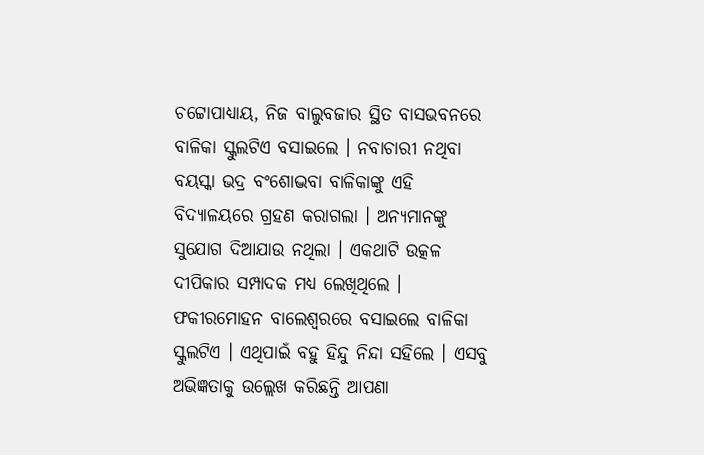ଚଟ୍ଟୋପାଧ୍ୟାୟ, ନିଜ ବାଲୁବଜାର ସ୍ଥିତ ବାସଭବନରେ ବାଳିକା ସ୍କୁଲଟିଏ ବସାଇଲେ । ନବାଚାରୀ ନଥିବା ବୟସ୍କା ଭଦ୍ର ବଂଶୋଦ୍ଭବା ବାଳିକାଙ୍କୁ ଏହି ବିଦ୍ୟାଳୟରେ ଗ୍ରହଣ କରାଗଲା । ଅନ୍ୟମାନଙ୍କୁ ସୁଯୋଗ ଦିଆଯାଉ ନଥିଲା । ଏକଥାଟି ଉତ୍କଳ ଦୀପିକାର ସମ୍ପାଦକ ମଧ୍ୟ ଲେଖିଥିଲେ । ଫକୀରମୋହନ ବାଲେଶ୍ୱରରେ ବସାଇଲେ ବାଳିକା ସ୍କୁଲଟିଏ । ଏଥିପାଇଁ ବହୁ ହିନ୍ଦୁ ନିନ୍ଦା ସହିଲେ । ଏସବୁ ଅଭିଜ୍ଞତାକୁ ଉଲ୍ଲେଖ କରିଛନ୍ତି ଆପଣା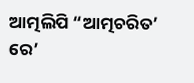ଆତ୍ମଲିପି “ଆତ୍ମଚରିତ’ ରେ’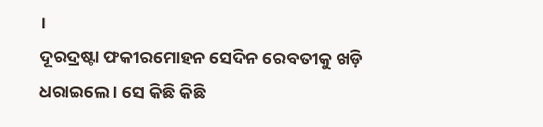।
ଦୂରଦ୍ରଷ୍ଟା ଫକୀରମୋହନ ସେଦିନ ରେବତୀକୁ ଖଡ଼ି ଧରାଇଲେ । ସେ କିଛି କିଛି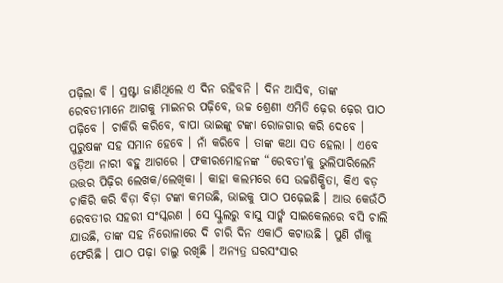ପଢ଼ିଲା ବି । ସ୍ରଷ୍ଟା ଜାଣିଥିଲେ ଏ ଦିନ ରହିବନି । ଦିନ ଆସିବ, ତାଙ୍କ ରେବତୀମାନେ ଆଗକୁ ମାଇନର ପଢ଼ିବେ, ଉଚ୍ଚ ଶ୍ରେଣୀ ଏମିତି ଢ଼େର ଢ଼େର ପାଠ ପଢ଼ିବେ । ଚାକିରି କରିବେ, ବାପା ଭାଇଙ୍କୁ ଟଙ୍କା ରୋଜଗାର କରି ଦେବେ । ପୁରୁଷଙ୍କ ସହ ସମାନ ହେବେ । ନାଁ କରିବେ । ତାଙ୍କ କଥା ସତ ହେଲା । ଏବେ ଓଡ଼ିଆ ନାରୀ ବହୁ ଆଗରେ । ଫକୀରମୋହନଙ୍କ “ରେବତୀ’କୁ ଭୁଲିପାରିଲେନି ଉତ୍ତର ପିଢ଼ିର ଲେଖକ/ଲେଖିକା । କାହା କଲମରେ ସେ ଉଚ୍ଚଶିକ୍ଷିତା, କିଏ ବଡ଼ ଚାକିରି କରି ବିଡ଼ା ବିଡ଼ା ଟଙ୍କା କମଉଛି, ଭାଇକୁ ପାଠ ପଢ଼େଇଛି । ଆଉ କେଉଁଠି ରେବତୀର ସହରୀ ସଂସ୍କରଣ । ସେ ସ୍କୁଲରୁ ବାସୁ ସାର୍ଙ୍କ ସାଇକେଲରେ ବସି ଚାଲି ଯାଉଛି, ତାଙ୍କ ସହ ନିରୋଳାରେ ଦି ଚାରି ଦିନ ଏକାଠି କଟାଉଛି । ପୁଣି ଗାଁକୁ ଫେରିଛି । ପାଠ ପଢ଼ା ଚାଲୁ ରଖିଛି । ଅନ୍ୟତ୍ର ଘରସଂସାର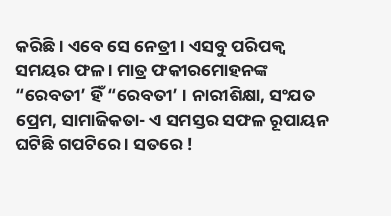କରିଛି । ଏବେ ସେ ନେତ୍ରୀ । ଏସବୁ ପରିପକ୍ୱ ସମୟର ଫଳ । ମାତ୍ର ଫକୀରମୋହନଙ୍କ “ରେବତୀ’ ହିଁ “ରେବତୀ’ । ନାରୀଶିକ୍ଷା, ସଂଯତ ପ୍ରେମ, ସାମାଜିକତା- ଏ ସମସ୍ତର ସଫଳ ରୂପାୟନ ଘଟିଛି ଗପଟିରେ । ସତରେ !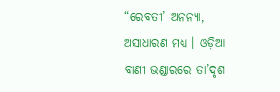“ରେବତୀ’ ଅନନ୍ୟା, ଅସାଧାରଣ ମଧ୍ୟ । ଓଡ଼ିଆ ବାଣୀ ଭଣ୍ଡାରରେ ତା’ଦୃଶ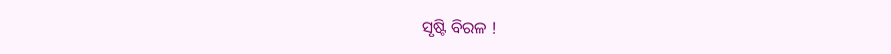ସୃଷ୍ଟି ବିରଳ !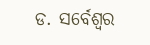ଡ. ସର୍ବେଶ୍ୱର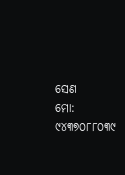ସେଣ
ମୋ: ୯୪୩୭୦୮୮୦୩୯